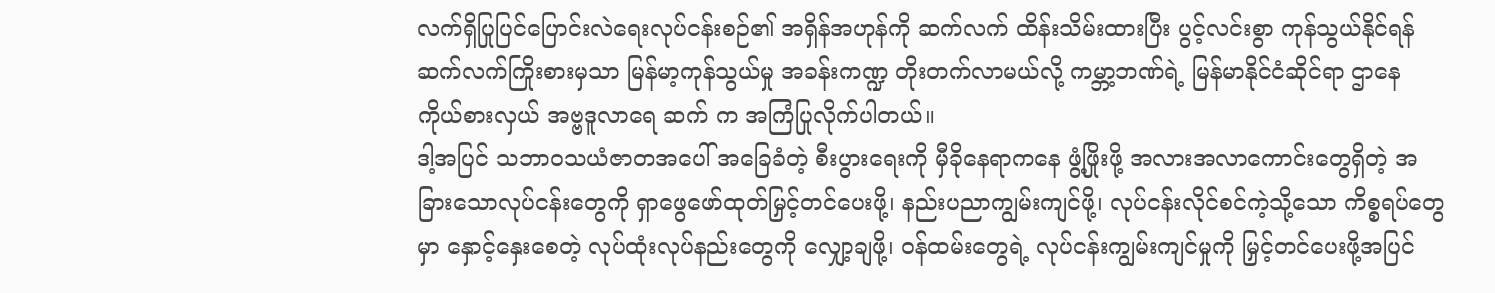လက်ရှိပြုပြင်ပြောင်းလဲရေးလုပ်ငန်းစဉ်၏ အရှိန်အဟုန်ကို ဆက်လက် ထိန်းသိမ်းထားပြီး ပွင့်လင်းစွာ ကုန်သွယ်နိုင်ရန် ဆက်လက်ကြိုးစားမှသာ မြန်မာ့ကုန်သွယ်မှု အခန်းကဏ္ဍ တိုးတက်လာမယ်လို့ ကမ္ဘာ့ဘဏ်ရဲ့ မြန်မာနိုင်ငံဆိုင်ရာ ဌာနေကိုယ်စားလှယ် အဗ္ဗဒူလာရေ ဆက် က အကြံပြုလိုက်ပါတယ်။
ဒါ့အပြင် သဘာဝသယံဇာတအပေါ် အခြေခံတဲ့ စီးပွားရေးကို မှီခိုနေရာကနေ ဖွံ့ဖြိုးဖို့ အလားအလာကောင်းတွေရှိတဲ့ အခြားသောလုပ်ငန်းတွေကို ရှာဖွေဖော်ထုတ်မြှင့်တင်ပေးဖို့၊ နည်းပညာကျွမ်းကျင်ဖို့၊ လုပ်ငန်းလိုင်စင်ကဲ့သို့သော ကိစ္စရပ်တွေမှာ နှောင့်နှေးစေတဲ့ လုပ်ထုံးလုပ်နည်းတွေကို လျှော့ချဖို့၊ ဝန်ထမ်းတွေရဲ့ လုပ်ငန်းကျွမ်းကျင်မှုကို မြှင့်တင်ပေးဖို့အပြင်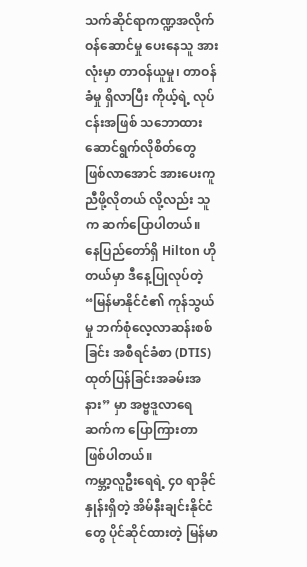သက်ဆိုင်ရာကဏ္ဍအလိုက် ဝန်ဆောင်မှု ပေးနေသူ အားလုံးမှာ တာဝန်ယူမှု၊ တာဝန်ခံမှု ရှိလာပြီး ကိုယ့်ရဲ့ လုပ်ငန်းအဖြစ် သဘောထားဆောင်ရွက်လိုစိတ်တွေ ဖြစ်လာအောင် အားပေးကူညီဖို့လိုတယ် လို့လည်း သူက ဆက်ပြောပါတယ်။
နေပြည်တော်ရှိ Hilton ဟိုတယ်မှာ ဒီနေ့ပြုလုပ်တဲ့ “မြန်မာနိုင်ငံ၏ ကုန်သွယ်မှု ဘက်စုံလေ့လာဆန်းစစ်ခြင်း အစီရင်ခံစာ (DTIS) ထုတ်ပြန်ခြင်းအခမ်းအနား” မှာ အဗ္ဗဒူလာရေ ဆက်က ပြောကြားတာ ဖြစ်ပါတယ်။
ကမ္ဘာ့လူဦးရေရဲ့ ၄၀ ရာခိုင်နှုန်းရှိတဲ့ အိမ်နီးချင်းနိုင်ငံတွေ ပိုင်ဆိုင်ထားတဲ့ မြန်မာ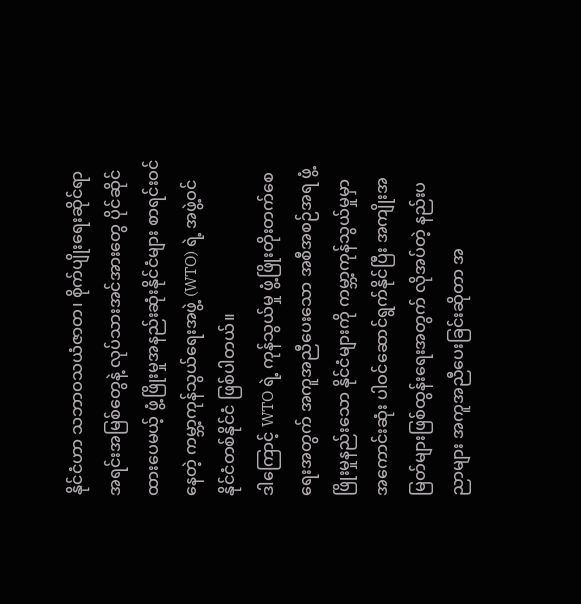နိုင်ငံဟာ သဘာဝသယံဇာတ၊ စိုက်ပျိုးရေးဆိုင်ရာ အရင်းအမြစ်တွေနဲ့ လုပ်သားအင်အားတွေ ပိုင်ဆိုင်ထားပေမယ့် ဖွံ့ဖြိုးမှုအနည်းဆုံးနိုင်ငံများ စာရင်းဝင်နေတဲ့ ကမ္ဘာ့ကုန်သွယ်ရေးအဖွဲ့ (WTO) ရဲ့ အဖွဲ့ဝင် နိုင်ငံတစ်နိုင်ငံ ဖြစ်ပါတယ်။
ဒါကြောင့် WTO ရဲ့ ကုန်သွယ်မှု ဖွံ့ဖြိုးတိုးတက်စေရေးအတွက် အကူအညီပေးသော အစီအစဉ်အရ ဖွံ့ဖြိုးမှုနည်းသော နိုင်ငံများကို ကမ္ဘာ့ကုန်သွယ်မှုမှာ အကောင်းဆုံး ပါဝင်ဆောင်ရွက်နိုင်ပြီး အကျိုးအမြတ်များဖြစ်ထွန်းရေးအတွက် လိုအပ်တဲ့ နည်းပညာများ အကူအညီပေးခြင်းဆိုတာ အ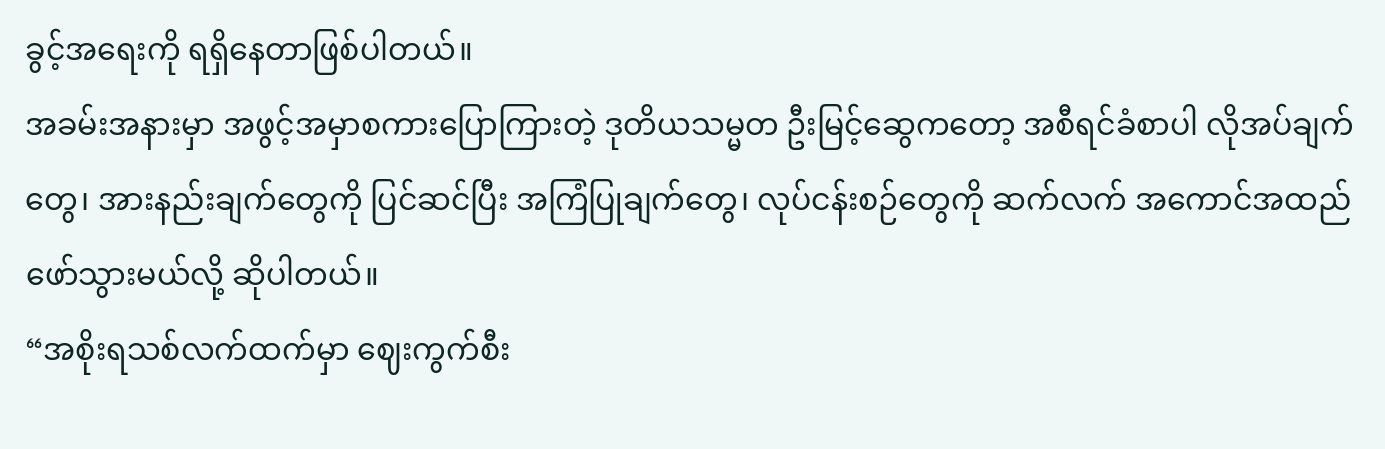ခွင့်အရေးကို ရရှိနေတာဖြစ်ပါတယ်။
အခမ်းအနားမှာ အဖွင့်အမှာစကားပြောကြားတဲ့ ဒုတိယသမ္မတ ဦးမြင့်ဆွေကတော့ အစီရင်ခံစာပါ လိုအပ်ချက်တွေ၊ အားနည်းချက်တွေကို ပြင်ဆင်ပြီး အကြံပြုချက်တွေ၊ လုပ်ငန်းစဉ်တွေကို ဆက်လက် အကောင်အထည်ဖော်သွားမယ်လို့ ဆိုပါတယ်။
“အစိုးရသစ်လက်ထက်မှာ ဈေးကွက်စီး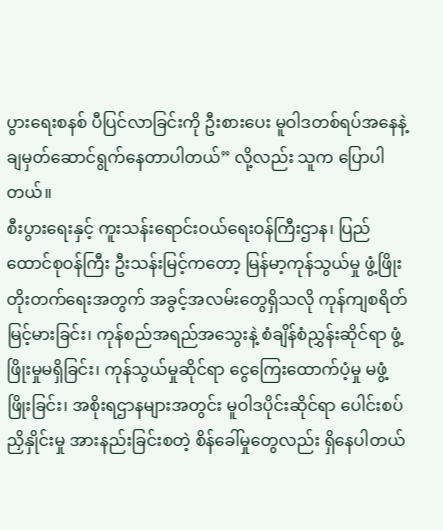ပွားရေးစနစ် ပီပြင်လာခြင်းကို ဦးစားပေး မူဝါဒတစ်ရပ်အနေနဲ့ ချမှတ်ဆောင်ရွက်နေတာပါတယ်” လို့လည်း သူက ပြောပါတယ်။
စီးပွားရေးနှင့် ကူးသန်းရောင်းဝယ်ရေးဝန်ကြီးဌာန၊ ပြည်ထောင်စုဝန်ကြီး ဦးသန်းမြင့်ကတော့ မြန်မာ့ကုန်သွယ်မှု ဖွံ့ဖြိုးတိုးတက်ရေးအတွက် အခွင့်အလမ်းတွေရှိသလို ကုန်ကျစရိတ်မြင့်မားခြင်း၊ ကုန်စည်အရည်အသွေးနဲ့ စံချိန်စံညွှန်းဆိုင်ရာ ဖွံ့ဖြိုးမှုမရှိခြင်း၊ ကုန်သွယ်မှုဆိုင်ရာ ငွေကြေးထောက်ပံ့မှု မဖွံ့ဖြိုးခြင်း၊ အစိုးရဌာနများအတွင်း မူဝါဒပိုင်းဆိုင်ရာ ပေါင်းစပ်ညှိနှိုင်းမှု အားနည်းခြင်းစတဲ့ စိန်ခေါ်မှုတွေလည်း ရှိနေပါတယ်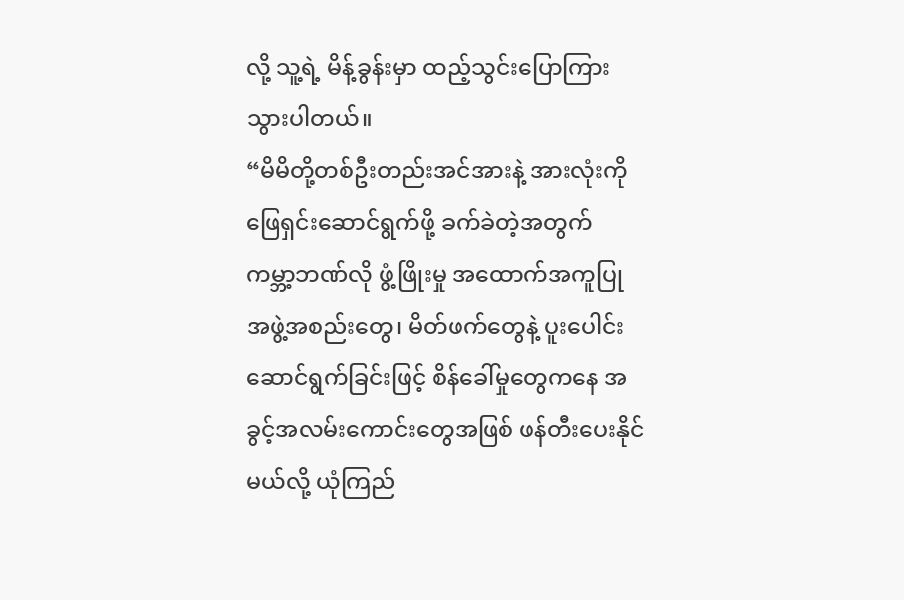လို့ သူ့ရဲ့ မိန့်ခွန်းမှာ ထည့်သွင်းပြောကြားသွားပါတယ်။
“မိမိတို့တစ်ဦးတည်းအင်အားနဲ့ အားလုံးကို ဖြေရှင်းဆောင်ရွက်ဖို့ ခက်ခဲတဲ့အတွက် ကမ္ဘာ့ဘဏ်လို ဖွံ့ဖြိုးမှု အထောက်အကူပြု အဖွဲ့အစည်းတွေ၊ မိတ်ဖက်တွေနဲ့ ပူးပေါင်းဆောင်ရွက်ခြင်းဖြင့် စိန်ခေါ်မှုတွေကနေ အခွင့်အလမ်းကောင်းတွေအဖြစ် ဖန်တီးပေးနိုင်မယ်လို့ ယုံကြည်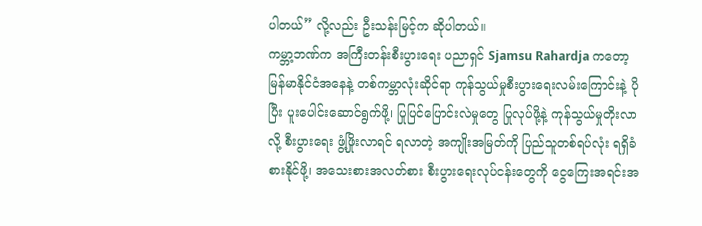ပါတယ်” လို့လည်း ဦးသန်းမြင့်က ဆိုပါတယ်။
ကမ္ဘာ့ဘဏ်က အကြီးတန်းစီးပွားရေး ပညာရှင် Sjamsu Rahardja ကတော့ မြန်မာနိုင်ငံအနေနဲ့ တစ်ကမ္ဘာလုံးဆိုင်ရာ ကုန်သွယ်မှုစီးပွားရေးလမ်းကြောင်းနဲ့ ပိုပြီး ပူးပေါင်းဆောင်ရွက်ဖို့၊ ပြုပြင်ပြောင်းလဲမှုတွေ ပြုလုပ်ဖို့နဲ့ ကုန်သွယ်မှုတိုးလာလို့ စီးပွားရေး ဖွံ့ဖြိုးလာရင် ရလာတဲ့ အကျိုးအမြတ်ကို ပြည်သူတစ်ရပ်လုံး ရရှိခံစားနိုင်ဖို့၊ အသေးစားအလတ်စား စီးပွားရေးလုပ်ငန်းတွေကို ငွေကြေးအရင်းအ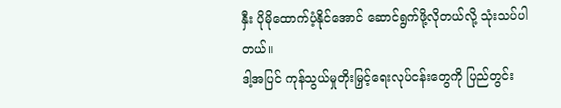နှီး ပိုမိုထောက်ပံ့နိုင်အောင် ဆောင်ရွက်ဖို့လိုတယ်လို့ သုံးသပ်ပါတယ်။
ဒါ့အပြင် ကုန်သွယ်မှုတိုးမြှင့်ရေးလုပ်ငန်းတွေကို ပြည်တွင်း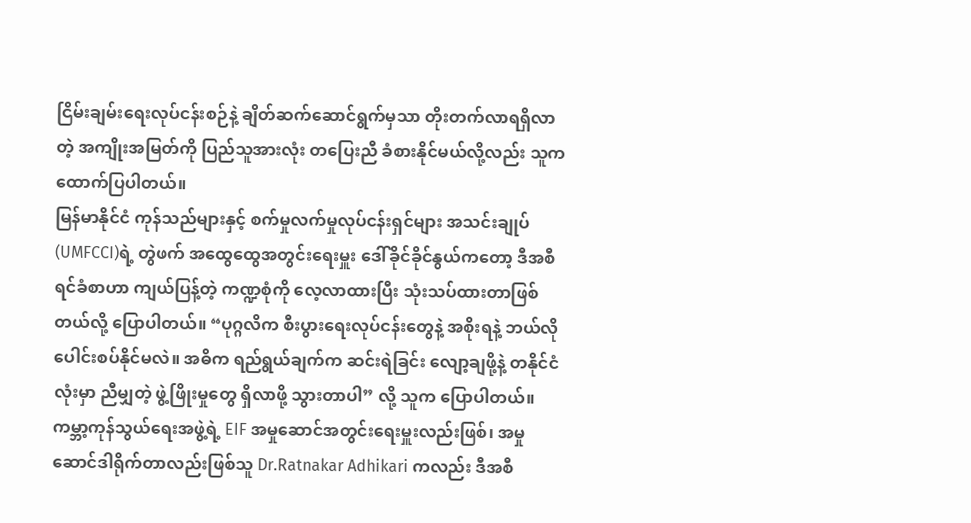ငြိမ်းချမ်းရေးလုပ်ငန်းစဉ်နဲ့ ချိတ်ဆက်ဆောင်ရွက်မှသာ တိုးတက်လာရရှိလာတဲ့ အကျိုးအမြတ်ကို ပြည်သူအားလုံး တပြေးညီ ခံစားနိုင်မယ်လို့လည်း သူက ထောက်ပြပါတယ်။
မြန်မာနိုင်ငံ ကုန်သည်များနှင့် စက်မှုလက်မှုလုပ်ငန်းရှင်များ အသင်းချုပ် (UMFCCI)ရဲ့ တွဲဖက် အထွေထွေအတွင်းရေးမှူး ဒေါ်ခိုင်ခိုင်နွယ်ကတော့ ဒီအစီရင်ခံစာဟာ ကျယ်ပြန့်တဲ့ ကဏ္ဍစုံကို လေ့လာထားပြီး သုံးသပ်ထားတာဖြစ်တယ်လို့ ပြောပါတယ်။ “ပုဂ္ဂလိက စီးပွားရေးလုပ်ငန်းတွေနဲ့ အစိုးရနဲ့ ဘယ်လို ပေါင်းစပ်နိုင်မလဲ။ အဓိက ရည်ရွယ်ချက်က ဆင်းရဲခြင်း လျော့ချဖို့နဲ့ တနိုင်ငံလုံးမှာ ညီမျှတဲ့ ဖွဲ့ဖြိုးမှုတွေ ရှိလာဖို့ သွားတာပါ” လို့ သူက ပြောပါတယ်။
ကမ္ဘာ့ကုန်သွယ်ရေးအဖွဲ့ရဲ့ EIF အမှုဆောင်အတွင်းရေးမှူးလည်းဖြစ်၊ အမှုဆောင်ဒါရိုက်တာလည်းဖြစ်သူ Dr.Ratnakar Adhikari ကလည်း ဒီအစီ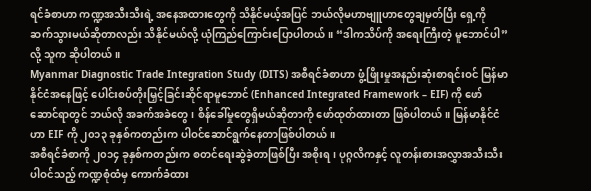ရင်ခံစာဟာ ကဏ္ဍအသီးသီးရဲ့ အနေအထားတွေကို သိနိုင်မယ့်အပြင် ဘယ်လိုမဟာဗျူဟာတွေချမှတ်ပြီး ရှေ့ကိုဆက်သွားမယ်ဆိုတာလည်း သိနိုင်မယ်လို့ ယုံကြည်ကြောင်းပြောပါတယ်။ “ဒါကသိပ်ကို အရေးကြီးတဲ့ မူဘောင်ပါ” လို့ သူက ဆိုပါတယ်။
Myanmar Diagnostic Trade Integration Study (DITS) အစီရင်ခံစာဟာ ဖွံ့ဖြိုးမှုအနည်းဆုံးစာရင်းဝင် မြန်မာနိုင်ငံအနေဖြင့် ပေါင်းစပ်တိုးမြှင့်ခြင်းဆိုင်ရာမူဘောင် (Enhanced Integrated Framework – EIF) ကို ဖော်ဆောင်ရာတွင် ဘယ်လို အခက်အခဲတွေ၊ စိန်ခေါ်မှုတွေရှိမယ်ဆိုတာကို ဖော်ထုတ်ထားတာ ဖြစ်ပါတယ်။ မြန်မာနိုင်ငံဟာ EIF ကို ၂၀၁၃ ခုနှစ်ကတည်းက ပါဝင်ဆောင်ရွက်နေတာဖြစ်ပါတယ်။
အစီရင်ခံစာကို ၂၀၁၄ ခုနှစ်ကတည်းက စတင်ရေးဆွဲခဲ့တာဖြစ်ပြီး အစိုးရ၊ ပုဂ္ဂလိကနှင့် လူတန်းစားအလွှာအသီးသီးပါဝင်သည့် ကဏ္ဍစုံထံမှ ကောက်ခံထား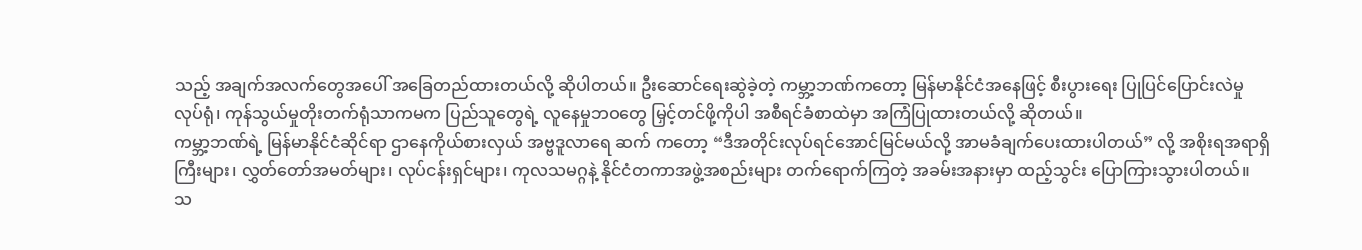သည့် အချက်အလက်တွေအပေါ် အခြေတည်ထားတယ်လို့ ဆိုပါတယ်။ ဦးဆောင်ရေးဆွဲခဲ့တဲ့ ကမ္ဘာ့ဘဏ်ကတော့ မြန်မာနိုင်ငံအနေဖြင့် စီးပွားရေး ပြုပြင်ပြောင်းလဲမှုလုပ်ရုံ၊ ကုန်သွယ်မှုတိုးတက်ရုံသာကမက ပြည်သူတွေရဲ့ လူနေမှုဘဝတွေ မြှင့်တင်ဖို့ကိုပါ အစီရင်ခံစာထဲမှာ အကြံပြုထားတယ်လို့ ဆိုတယ်။
ကမ္ဘာ့ဘဏ်ရဲ့ မြန်မာနိုင်ငံဆိုင်ရာ ဌာနေကိုယ်စားလှယ် အဗ္ဗဒူလာရေ ဆက် ကတော့ “ဒီအတိုင်းလုပ်ရင်အောင်မြင်မယ်လို့ အာမခံချက်ပေးထားပါတယ်” လို့ အစိုးရအရာရှိကြီးများ၊ လွှတ်တော်အမတ်များ၊ လုပ်ငန်းရှင်များ၊ ကုလသမဂ္ဂနဲ့ နိုင်ငံတကာအဖွဲ့အစည်းများ တက်ရောက်ကြတဲ့ အခမ်းအနားမှာ ထည့်သွင်း ပြောကြားသွားပါတယ်။
သ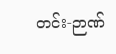တင်း-ဉာဏ်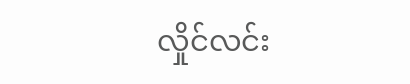လှိုင်လင်း